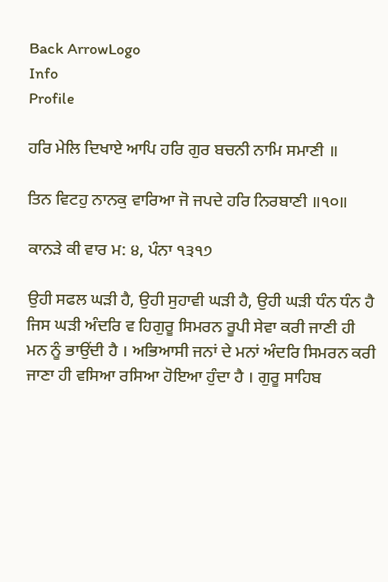Back ArrowLogo
Info
Profile

ਹਰਿ ਮੇਲਿ ਦਿਖਾਏ ਆਪਿ ਹਰਿ ਗੁਰ ਬਚਨੀ ਨਾਮਿ ਸਮਾਣੀ ॥

ਤਿਨ ਵਿਟਹੁ ਨਾਨਕੁ ਵਾਰਿਆ ਜੋ ਜਪਦੇ ਹਰਿ ਨਿਰਬਾਣੀ ॥੧੦॥

ਕਾਨੜੇ ਕੀ ਵਾਰ ਮ: ੪, ਪੰਨਾ ੧੩੧੭

ਉਹੀ ਸਫਲ ਘੜੀ ਹੈ, ਉਹੀ ਸੁਹਾਵੀ ਘੜੀ ਹੈ, ਉਹੀ ਘੜੀ ਧੰਨ ਧੰਨ ਹੈ ਜਿਸ ਘੜੀ ਅੰਦਰਿ ਵ ਹਿਗੁਰੂ ਸਿਮਰਨ ਰੂਪੀ ਸੇਵਾ ਕਰੀ ਜਾਣੀ ਹੀ ਮਨ ਨੂੰ ਭਾਉਂਦੀ ਹੈ । ਅਭਿਆਸੀ ਜਨਾਂ ਦੇ ਮਨਾਂ ਅੰਦਰਿ ਸਿਮਰਨ ਕਰੀ ਜਾਣਾ ਹੀ ਵਸਿਆ ਰਸਿਆ ਹੋਇਆ ਹੁੰਦਾ ਹੈ । ਗੁਰੂ ਸਾਹਿਬ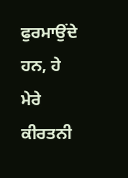ਫੁਰਮਾਉਂਦੇ ਹਨ, ਹੇ ਮੇਰੇ ਕੀਰਤਨੀ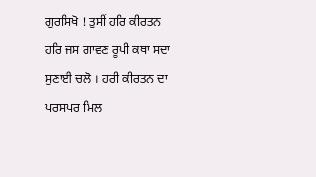ਗੁਰਸਿਖੋ ! ਤੁਸੀਂ ਹਰਿ ਕੀਰਤਨ ਹਰਿ ਜਸ ਗਾਵਣ ਰੂਪੀ ਕਥਾ ਸਦਾ ਸੁਣਾਈ ਚਲੋ । ਹਰੀ ਕੀਰਤਨ ਦਾ ਪਰਸਪਰ ਮਿਲ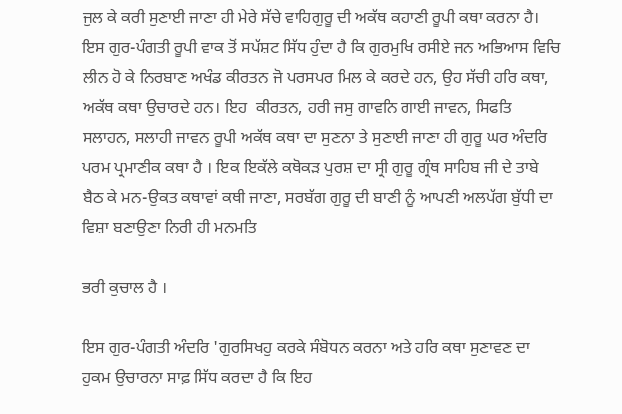ਜੁਲ ਕੇ ਕਰੀ ਸੁਣਾਈ ਜਾਣਾ ਹੀ ਮੇਰੇ ਸੱਚੇ ਵਾਹਿਗੁਰੂ ਦੀ ਅਕੱਥ ਕਹਾਣੀ ਰੂਪੀ ਕਥਾ ਕਰਨਾ ਹੈ। ਇਸ ਗੁਰ-ਪੰਗਤੀ ਰੂਪੀ ਵਾਕ ਤੋਂ ਸਪੱਸ਼ਟ ਸਿੱਧ ਹੁੰਦਾ ਹੈ ਕਿ ਗੁਰਮੁਖਿ ਰਸੀਏ ਜਨ ਅਭਿਆਸ ਵਿਚਿ ਲੀਨ ਹੋ ਕੇ ਨਿਰਬਾਣ ਅਖੰਡ ਕੀਰਤਨ ਜੋ ਪਰਸਪਰ ਮਿਲ ਕੇ ਕਰਦੇ ਹਨ, ਉਹ ਸੱਚੀ ਹਰਿ ਕਥਾ, ਅਕੱਥ ਕਥਾ ਉਚਾਰਦੇ ਹਨ। ਇਹ  ਕੀਰਤਨ, ਹਰੀ ਜਸੁ ਗਾਵਨਿ ਗਾਈ ਜਾਵਨ, ਸਿਫਤਿ ਸਲਾਹਨ, ਸਲਾਹੀ ਜਾਵਨ ਰੂਪੀ ਅਕੱਥ ਕਥਾ ਦਾ ਸੁਣਨਾ ਤੇ ਸੁਣਾਈ ਜਾਣਾ ਹੀ ਗੁਰੂ ਘਰ ਅੰਦਰਿ ਪਰਮ ਪ੍ਰਮਾਣੀਕ ਕਥਾ ਹੈ । ਇਕ ਇਕੱਲੇ ਕਥੋਕੜ ਪੁਰਸ਼ ਦਾ ਸ੍ਰੀ ਗੁਰੂ ਗ੍ਰੰਥ ਸਾਹਿਬ ਜੀ ਦੇ ਤਾਬੇ ਬੈਠ ਕੇ ਮਨ-ਉਕਤ ਕਥਾਵਾਂ ਕਥੀ ਜਾਣਾ, ਸਰਬੱਗ ਗੁਰੂ ਦੀ ਬਾਣੀ ਨੂੰ ਆਪਣੀ ਅਲਪੱਗ ਬੁੱਧੀ ਦਾ ਵਿਸ਼ਾ ਬਣਾਉਣਾ ਨਿਰੀ ਹੀ ਮਨਮਤਿ

ਭਰੀ ਕੁਚਾਲ ਹੈ ।

ਇਸ ਗੁਰ-ਪੰਗਤੀ ਅੰਦਰਿ 'ਗੁਰਸਿਖਹੁ ਕਰਕੇ ਸੰਬੋਧਨ ਕਰਨਾ ਅਤੇ ਹਰਿ ਕਥਾ ਸੁਣਾਵਣ ਦਾ ਹੁਕਮ ਉਚਾਰਨਾ ਸਾਫ਼ ਸਿੱਧ ਕਰਦਾ ਹੈ ਕਿ ਇਹ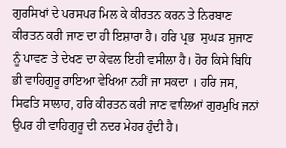ਗੁਰਸਿਖਾਂ ਦੇ ਪਰਸਪਰ ਮਿਲ ਕੇ ਕੀਰਤਨ ਕਰਨ ਤੇ ਨਿਰਬਾਣ ਕੀਰਤਨ ਕਰੀ ਜਾਣ ਦਾ ਹੀ ਇਸ਼ਾਰਾ ਹੈ। ਹਰਿ ਪ੍ਰਭ  ਸੁਘੜ ਸੁਜਾਣ ਨੂੰ ਪਾਵਣ ਤੇ ਦੇਖਣ ਦਾ ਕੇਵਲ ਇਹੀ ਵਸੀਲਾ ਹੈ। ਹੋਰ ਕਿਸੇ ਬਿਧਿ ਭੀ ਵਾਹਿਗੁਰੂ ਰਾਇਆ ਵੇਖਿਆ ਨਹੀਂ ਜਾ ਸਕਦਾ । ਹਰਿ ਜਸ, ਸਿਫਤਿ ਸਾਲਾਹ, ਹਰਿ ਕੀਰਤਨ ਕਰੀ ਜਾਣ ਵਾਲਿਆਂ ਗੁਰਮੁਖਿ ਜਨਾਂ ਉਪਰ ਹੀ ਵਾਹਿਗੁਰੂ ਦੀ ਨਦਰ ਮੇਹਰ ਹੁੰਦੀ ਹੈ।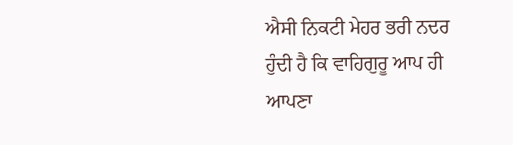ਐਸੀ ਨਿਕਟੀ ਮੇਹਰ ਭਰੀ ਨਦਰ ਹੁੰਦੀ ਹੈ ਕਿ ਵਾਹਿਗੁਰੂ ਆਪ ਹੀ ਆਪਣਾ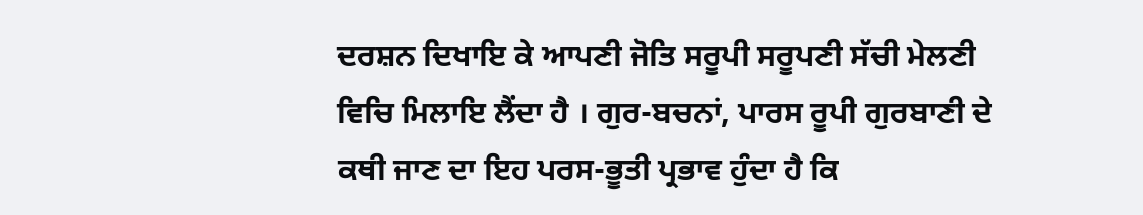ਦਰਸ਼ਨ ਦਿਖਾਇ ਕੇ ਆਪਣੀ ਜੋਤਿ ਸਰੂਪੀ ਸਰੂਪਣੀ ਸੱਚੀ ਮੇਲਣੀ ਵਿਚਿ ਮਿਲਾਇ ਲੈਂਦਾ ਹੈ । ਗੁਰ-ਬਚਨਾਂ, ਪਾਰਸ ਰੂਪੀ ਗੁਰਬਾਣੀ ਦੇ ਕਥੀ ਜਾਣ ਦਾ ਇਹ ਪਰਸ-ਭੂਤੀ ਪ੍ਰਭਾਵ ਹੁੰਦਾ ਹੈ ਕਿ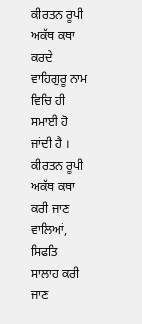ਕੀਰਤਨ ਰੂਪੀ ਅਕੱਥ ਕਥਾ ਕਰਦੇ ਵਾਹਿਗੁਰੂ ਨਾਮ ਵਿਚਿ ਹੀ ਸਮਾਈ ਹੋ ਜਾਂਦੀ ਹੈ । ਕੀਰਤਨ ਰੂਪੀ ਅਕੱਥ ਕਥਾ ਕਰੀ ਜਾਣ ਵਾਲਿਆਂ, ਸਿਫਤਿ ਸਾਲਾਹ ਕਰੀ ਜਾਣ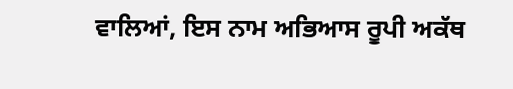ਵਾਲਿਆਂ, ਇਸ ਨਾਮ ਅਭਿਆਸ ਰੂਪੀ ਅਕੱਥ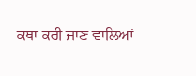ਕਥਾ ਕਰੀ ਜਾਣ ਵਾਲਿਆਂ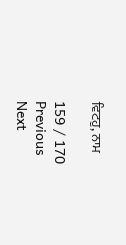ਵਿਟਹੁ, ਨਾਮ

159 / 170
Previous
Next